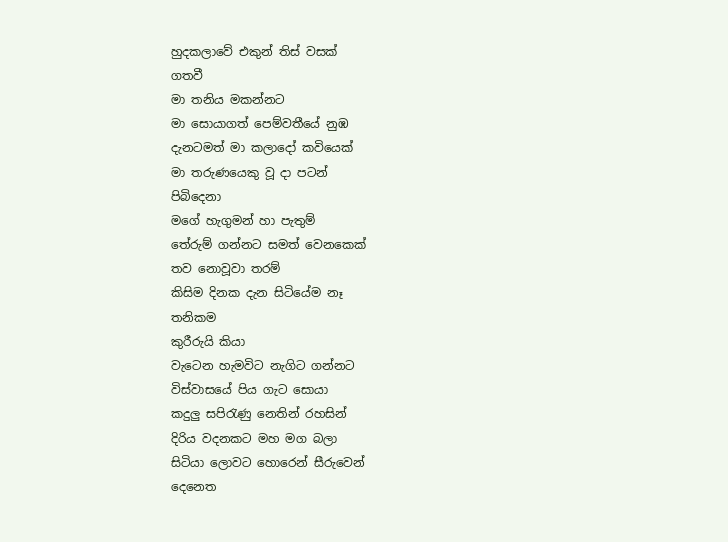හුදකලාවේ එකුන් තිස් වසක්
ගතවී
මා තනිය මකන්නට
මා සොයාගත් පෙම්වතීයේ නුඹ
දැනටමත් මා කලාදෝ කවියෙක්
මා තරුණයෙකු වූ දා පටන්
පිබිදෙනා
මගේ හැගුමන් හා පැතුම්
තේරුම් ගන්නට සමත් වෙනකෙක්
තව නොවූවා තරම්
කිසිම දිනක දැන සිටියේම නෑ
තනිකම
කුරීරුයි කියා
වැටෙන හැමවිට නැගිට ගන්නට
විස්වාසයේ පිය ගැට සොයා
කදුලු සපිරැණු නෙතින් රහසින්
දිරිය වදනකට මහ මග බලා
සිටියා ලොවට හොරෙන් සීරුවෙන්
දෙනෙත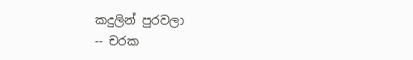කදුලින් පුරවලා
-- චරක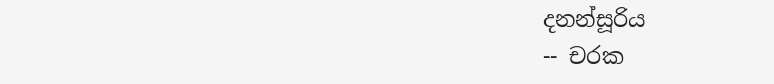දනන්සූරිය
-- චරක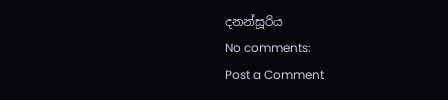දනන්සූරිය
No comments:
Post a Comment